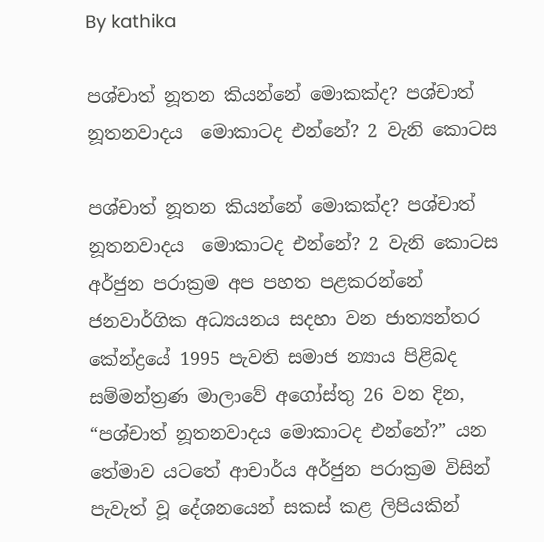By kathika

පශ්චාත් නූතන කියන්නේ මොකක්ද? පශ්චාත් නූතනවාදය ‍ ‍‍‍‍‍මොකාටද එන්නේ? 2 වැනි ‍කොටස

පශ්චාත් නූතන කියන්නේ මොකක්ද? පශ්චාත් නූතනවාදය ‍ ‍‍‍‍‍මොකාටද එන්නේ? 2 වැනි ‍කොටස අර්ජුන පරාක්‍රම අප පහත පළකරන්නේ ජනවාර්ගික අධ්‍යයනය සදහා වන ජාත්‍යන්තර කේන්ද්‍රයේ 1995 පැවති සමාජ න්‍යාය පිළිබද සම්මන්ත්‍රණ මාලාවේ අගෝස්තු 26 වන දින, “පශ්චාත් නූතනවාදය මොකාටද එන්නේ?” යන තේමාව යටතේ ආචාර්ය අර්ජුන පරාක්‍රම විසින් පැවැත් වූ දේශනයෙන් සකස් කළ ලිපියකින්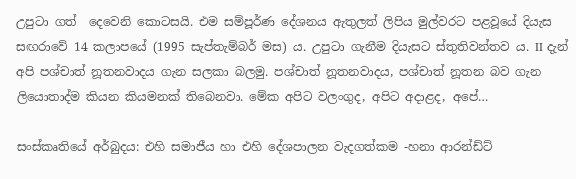උපුටා ගත් ‍ ‍දෙවෙනි කොටසයි. එම සම්පූර්ණ දේශනය ඇතුලත් ලිපිය මුල්වරට පළවූයේ දියැස සඟරාවේ 14 කලාපයේ (1995 සැප්තැම්බර් මස) ය. උපුටා ගැනීම දියැසට ස්තුතිවන්තව ය. II දැන් අපි පශ්චාත් නූතනවාදය ගැන සලකා බලමු. පශ්චාත් නූතනවාදය, පශ්චාත් නූතන බව ගැන ලියොතාද්ම කියන කියමනක් තිබෙනවා. මේක අපිට වලංගුද, අපිට අදාළද, අපේ…

සංස්කෘතියේ අර්බුදය: එහි සමාජීය හා එහි දේශපාලන වැදගත්කම -හනා ආරන්ඩ්ට්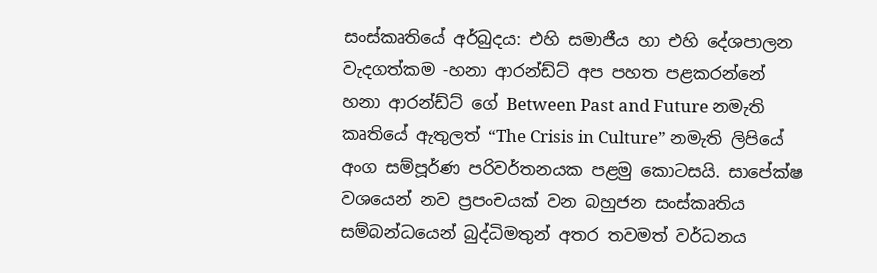සංස්කෘතියේ අර්බුදය: එහි සමාජීය හා එහි දේශපාලන වැදගත්කම -හනා ආරන්ඩ්ට් අප පහත පළකරන්නේ හනා ආරන්ඩ්ට් ගේ Between Past and Future නමැති කෘතියේ ඇතුලත් “The Crisis in Culture” නමැති ලිපියේ අංග සම්පූර්ණ පරිවර්තනයක පළමු කොටසයි. සාපේක්ෂ වශයෙන් නව ප්‍රපංචයක් වන බහුජන සංස්කෘතිය සම්බන්ධයෙන් බුද්ධිමතුන් අතර තවමත් වර්ධනය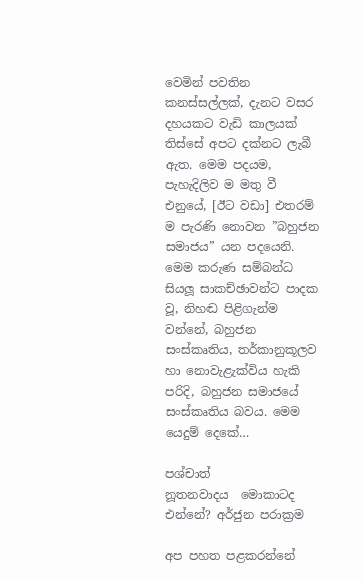වෙමින් පවතින කනස්සල්ලක්, දැනට වසර දහයකට වැඩි කාලයක් තිස්සේ අපට දක්නට ලැබී ඇත. මෙම පදයම, පැහැදිලිව ම මතු වී එනුයේ, [ඊට වඩා] එතරම් ම පැරණි නොවන ”බහුජන සමාජය” යන පදයෙනි. මෙම කරුණ සම්බන්ධ සියලූ සාකච්ඡාවන්ට පාදක වූ, නිහඬ පිළිගැන්ම වන්නේ, බහුජන සංස්කෘතිය, තර්කානුකූලව හා නොවැළැක්විය හැකි පරිදි, බහුජන සමාජයේ සංස්කෘතිය බවය. මෙම යෙදුම් දෙකේ…

පශ්චාත් නූතනවාදය ‍ ‍‍‍‍‍මොකාටද එන්නේ? අර්ජුන පරාක්‍රම

අප පහත පළකරන්නේ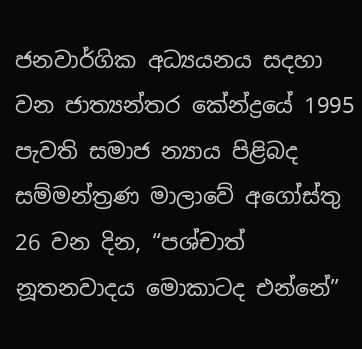ජනවාර්ගික අධ්‍යයනය සදහා වන ජාත්‍යන්තර කේන්ද්‍රයේ 1995 පැවති සමාජ න්‍යාය පිළිබද සම්මන්ත්‍රණ මාලාවේ අගෝස්තු 26 වන දින, “පශ්චාත් නූතනවාදය මොකාටද එන්නේ”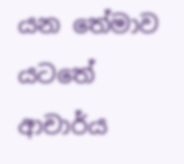යන තේමාව යටතේ ආචාර්ය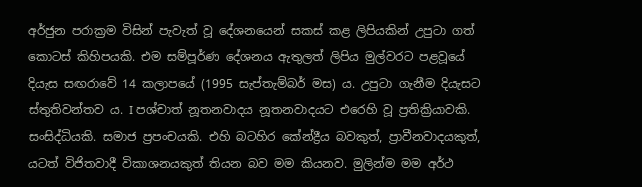අර්ජුන පරාක්‍රම විසින් පැවැත් වූ දේශනයෙන් සකස් කළ ලිපියකින් උපුටා ගත් කොටස් කිහිපයකි. එම සම්පූර්ණ දේශනය ඇතුලත් ලිපිය මුල්වරට පළවූයේ දියැස සඟරාවේ 14 කලාපයේ (1995 සැප්තැම්බර් මස) ය. උපුටා ගැනීම දියැසට ස්තුතිවන්තව ය. I පශ්චාත් නූතනවාදය නූතනවාදයට එරෙහි වූ ප්‍රතික්‍රියාවකි. සංසිද්ධියකි. සමාජ ප්‍රපංචයකි. එහි බටහිර කේන්ද්‍රීය බවකුත්, ප්‍රාවීනවාදයකුත්, යටත් විජිතවාදී විකාශනයකුත් තියන බව මම කියනව. මුලින්ම මම අර්ථ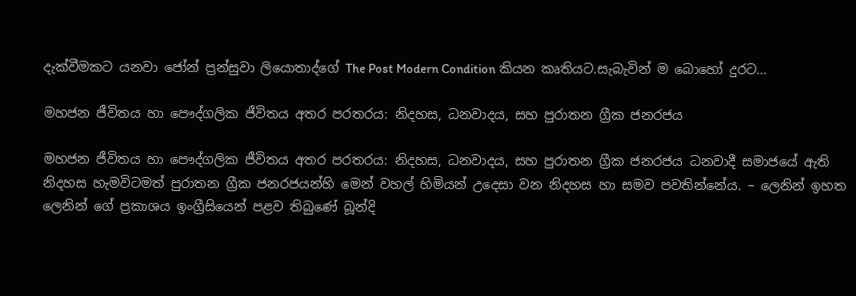දැක්වීමකට යනවා ජෝන් ප්‍රන්සුවා ලියොතාද්ගේ The Post Modern Condition කියන කෘතියට.සැබැවින් ම බොහෝ දුරට…

මහජන ජීවිතය හා පෞද්ගලික ජීවිතය අතර පරතරය: නිදහස, ධනවාදය, සහ පුරාතන ග්‍රීක ජනරජය

මහජන ජීවිතය හා පෞද්ගලික ජීවිතය අතර පරතරය: නිදහස, ධනවාදය, සහ පුරාතන ග්‍රීක ජනරජය ධනවාදී සමාජයේ ඇති නිදහස හැමවිටමත් පුරාතන ග්‍රීක ජනරජයන්හි මෙන් වහල් හිමියන් උදෙසා වන නිදහස හා සමව පවතින්නේය. – ලෙනින් ඉහත ලෙනින් ගේ ප්‍රකාශය ඉංග්‍රීසියෙන් පළව තිබු‍ණේ බූන්දි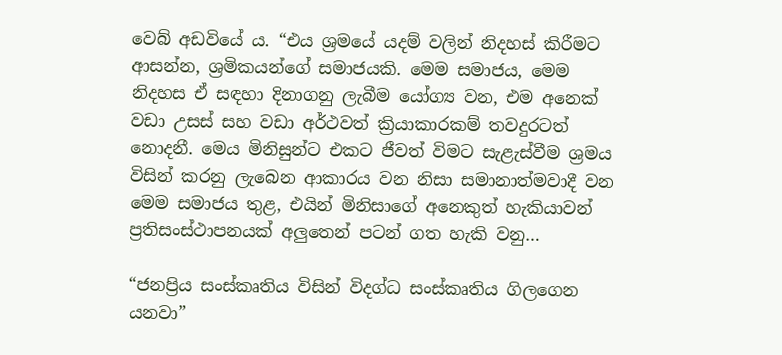වෙබ් අ‍ඩවියේ ය. “එය ශ්‍රමයේ යදම් වලින් නිදහස් කිරීමට ආසන්න, ශ්‍රමිකයන්ගේ සමාජයකි. මෙම සමාජය, මෙම නිදහස ඒ සඳහා දිනාගනු ලැබීම යෝග්‍ය වන, එම අනෙක් වඩා උසස් සහ වඩා අර්ථවත් ක්‍රියාකාරකම් තවදුරටත් නොදනී. මෙය මිනිසුන්ට එකට ජීවත් විමට සැළැස්වීම ශ්‍රමය විසින් කරනු ලැබෙන ආකාරය වන නිසා සමානාත්මවාදී වන මෙම සමාජය තුළ, එයින් මිනිසාගේ අනෙකුත් හැකියාවන් ප්‍රතිසංස්ථාපනයක් අලුතෙන් පටන් ගත හැකි වනු…

“ජනප්‍රිය සංස්කෘතිය විසින් විදග්ධ සංස්කෘතිය ගිලගෙන යනවා”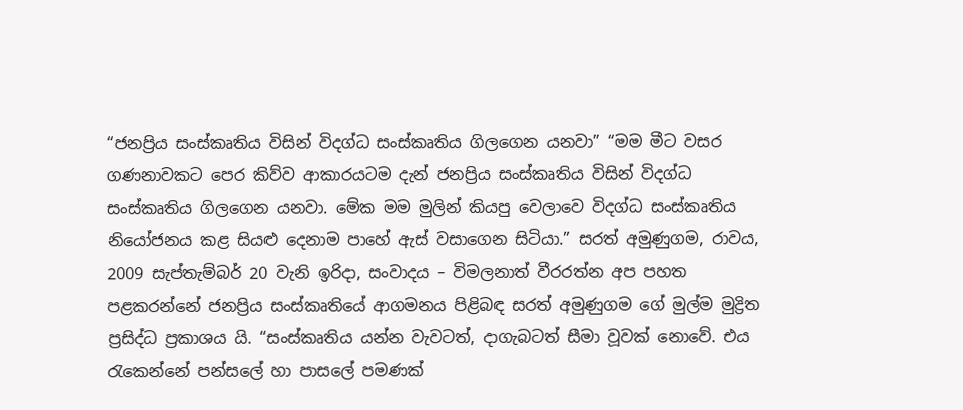“ජනප්‍රිය සංස්කෘතිය විසින් විදග්ධ සංස්කෘතිය ගිලගෙන යනවා” “මම මීට වසර ගණනාවක‍ට පෙර කිව්ව ආකාරයටම දැන් ජනප්‍රිය සංස්කෘතිය විසින් විදග්ධ සංස්කෘතිය ගිලගෙන යනවා. මේක මම මුලින් කියපු වෙලාවෙ විදග්ධ සංස්කෘතිය නියෝජනය කළ සියළු දෙනාම පාහේ ඇස් වසාගෙන සිටියා.” සරත් අමුණුගම, රාවය, 2009 සැප්තැම්බර් 20 වැනි ඉරිදා, සංවාදය – විමලනාත් වීරරත්න අප පහත පළකරන්නේ ජනප්‍රිය සංස්කෘතියේ ආගමනය පිළිබඳ සරත් අමුණුගම ගේ මුල්ම මුද්‍රිත ප්‍රසිද්ධ ප්‍රකාශය යි. “සංස්කෘතිය යන්න වැවටත්, දාගැබටත් සීමා වූවක් නොවේ. එය රැකෙන්නේ පන්සලේ හා පාසලේ පමණක්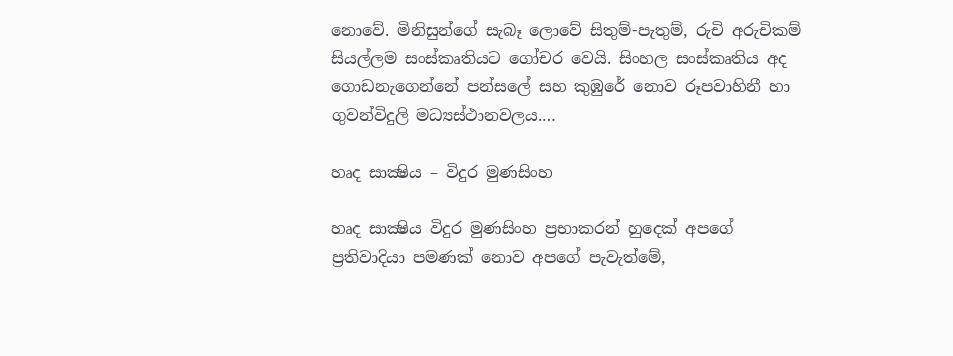නොවේ. මිනිසුන්ගේ සැබෑ ලොවේ සිතුම්-පැතුම්, රුචි අරුචිකම් සියල්ලම සංස්කෘතියට ගෝචර වෙයි. සිංහල සංස්කෘතිය අද ගොඩනැගෙන්නේ පන්සලේ සහ කුඹුරේ නොව රූපවාහිනී හා ගුවන්විදුලි මධ්‍යස්ථානවලය.…

හෘද සාක්‍ෂිය – විදුර මුණසිංහ

හෘද සාක්‍ෂිය විදුර මුණසිංහ ප්‍රභාකරන් හුදෙක් අපගේ ප්‍රතිවාදියා පමණක් නොව අපගේ පැවැත්මේ,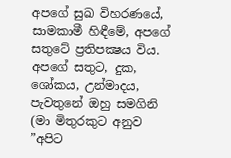අපගේ සුඛ විහරණයේ, සාමකාමී හිඳීමේ, අපගේ සතුටේ ප්‍රතිපක්‍ෂය විය. අපගේ සතුට, දුක, ශෝකය, උන්මාදය, පැවතුනේ ඔහු සමගිනි (මා මිතුරකුට අනුව ”අපිට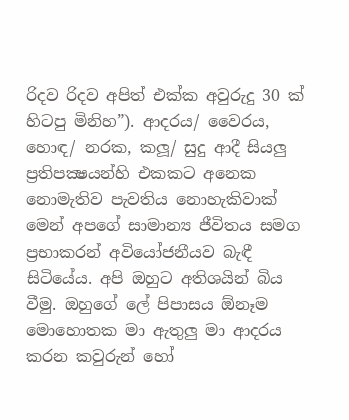රිදව රිදව අපිත් එක්ක අවුරුදු 30 ක් හිටපු මිනිහ”). ආදරය/ වෛරය, හොඳ/ නරක, කලූ/ සුදු ආදී සියලු ප්‍රතිපක්‍ෂයන්හි එකකට අනෙක නොමැතිව පැවතිය නොහැකිවාක් මෙන් අපගේ සාමාන්‍ය ජීවිතය සමග ප්‍රභාකරන් අවියෝජනීයව බැඳී සිටියේය. අපි ඔහුට අතිශයින් බිය වීමු. ඔහුගේ ලේ පිපාසය ඕනෑම මොහොතක මා ඇතුලු මා ආදරය කරන කවුරුන් හෝ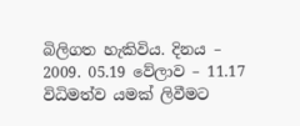බිලිගත හැකිවිය. දිනය – 2009. 05.19 වේලාව – 11.17 විධිමත්ව යමක් ලිවීමට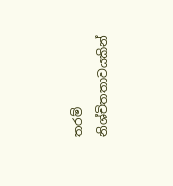තරම් නිශ්චිතතාවයකින්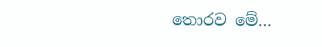තොරව මේ…